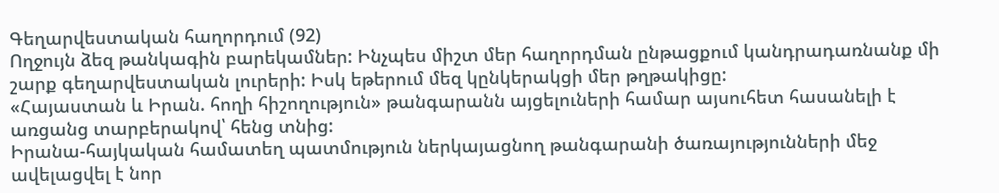Գեղարվեստական հաղորդում (92)
Ողջույն ձեզ թանկագին բարեկամներ: Ինչպես միշտ մեր հաղորդման ընթացքում կանդրադառնանք մի շարք գեղարվեստական լուրերի: Իսկ եթերում մեզ կընկերակցի մեր թղթակիցը:
«Հայաստան և Իրան. հողի հիշողություն» թանգարանն այցելուների համար այսուհետ հասանելի է առցանց տարբերակով՝ հենց տնից:
Իրանա-հայկական համատեղ պատմություն ներկայացնող թանգարանի ծառայությունների մեջ ավելացվել է նոր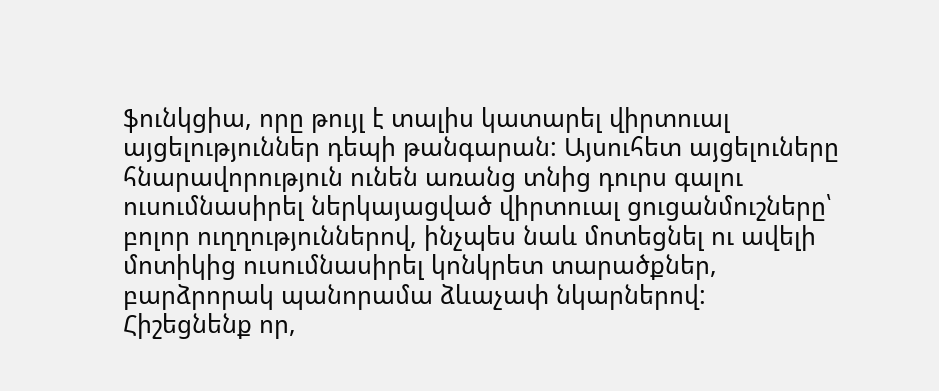ֆունկցիա, որը թույլ է տալիս կատարել վիրտուալ այցելություններ դեպի թանգարան: Այսուհետ այցելուները հնարավորություն ունեն առանց տնից դուրս գալու ուսումնասիրել ներկայացված վիրտուալ ցուցանմուշները՝ բոլոր ուղղություններով, ինչպես նաև մոտեցնել ու ավելի մոտիկից ուսումնասիրել կոնկրետ տարածքներ, բարձրորակ պանորամա ձևաչափ նկարներով:
Հիշեցնենք որ,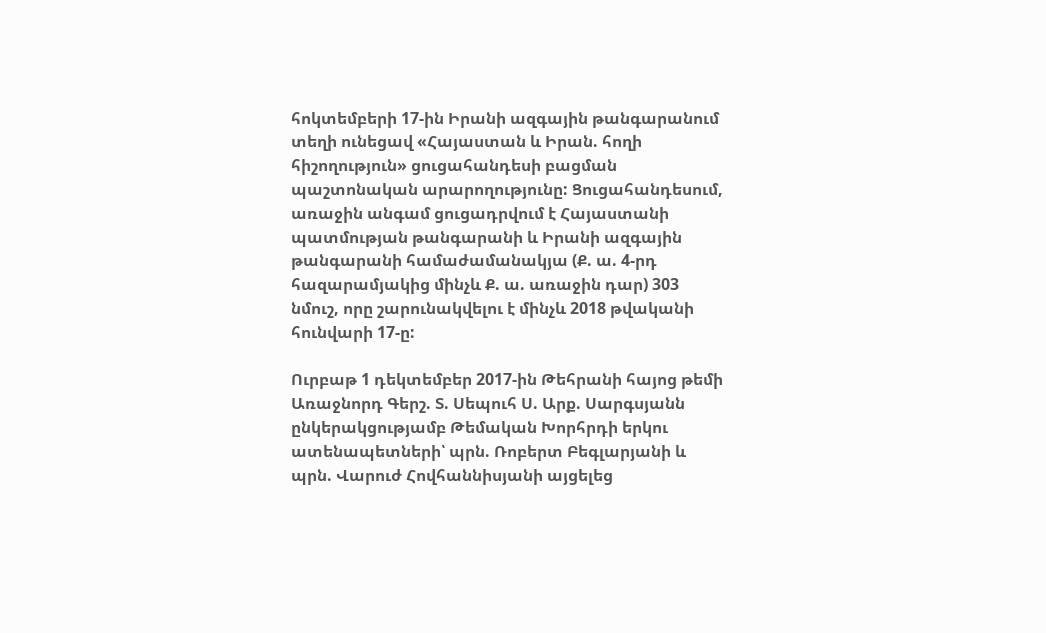հոկտեմբերի 17-ին Իրանի ազգային թանգարանում տեղի ունեցավ «Հայաստան և Իրան. հողի հիշողություն» ցուցահանդեսի բացման պաշտոնական արարողությունը: Ցուցահանդեսում, առաջին անգամ ցուցադրվում է Հայաստանի պատմության թանգարանի և Իրանի ազգային թանգարանի համաժամանակյա (Ք. ա. 4-րդ հազարամյակից մինչև Ք. ա. առաջին դար) 303 նմուշ, որը շարունակվելու է մինչև 2018 թվականի հունվարի 17-ը:

Ուրբաթ 1 դեկտեմբեր 2017-ին Թեհրանի հայոց թեմի Առաջնորդ Գերշ. Տ. Սեպուհ Ս. Արք. Սարգսյանն ընկերակցությամբ Թեմական Խորհրդի երկու ատենապետների՝ պրն. Ռոբերտ Բեգլարյանի և պրն. Վարուժ Հովհաննիսյանի այցելեց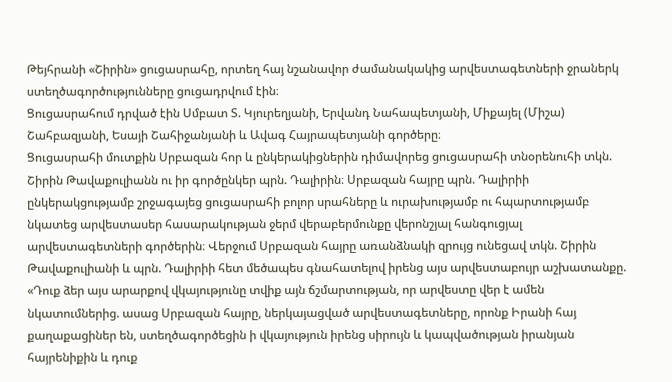Թեյհրանի «Շիրին» ցուցասրահը, որտեղ հայ նշանավոր ժամանակակից արվեստագետների ջրաներկ ստեղծագործությունները ցուցադրվում էին։
Ցուցասրահում դրված էին Սմբատ Տ. Կյուրեղյանի, Երվանդ Նահապետյանի, Միքայել (Միշա) Շահբազյանի, Եսայի Շահիջանյանի և Ավագ Հայրապետյանի գործերը։
Ցուցասրահի մուտքին Սրբազան հոր և ընկերակիցներին դիմավորեց ցուցասրահի տնօրենուհի տկն. Շիրին Թավաքուլիանն ու իր գործընկեր պրն. Դալիրին։ Սրբազան հայրը պրն. Դալիրիի ընկերակցությամբ շրջագայեց ցուցասրահի բոլոր սրահները և ուրախությամբ ու հպարտությամբ նկատեց արվեստասեր հասարակության ջերմ վերաբերմունքը վերոնշյալ հանգուցյալ արվեստագետների գործերին։ Վերջում Սրբազան հայրը առանձնակի զրույց ունեցավ տկն. Շիրին Թավաքուլիանի և պրն. Դալիրիի հետ մեծապես գնահատելով իրենց այս արվեստաբույր աշխատանքը. «Դուք ձեր այս արարքով վկայությունը տվիք այն ճշմարտության, որ արվեստը վեր է ամեն նկատումներից. ասաց Սրբազան հայրը, ներկայացված արվեստագետները, որոնք Իրանի հայ քաղաքացիներ են, ստեղծագործեցին ի վկայություն իրենց սիրույն և կապվածության իրանյան հայրենիքին և դուք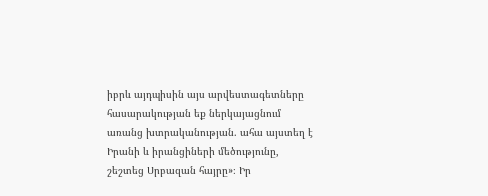իբրև այդպիսին այս արվեստագետները հասարակության եք ներկայացնում առանց խտրականության. ահա այստեղ է Իրանի և իրանցիների մեծությունը, շեշտեց Սրբազան հայրը»։ Իր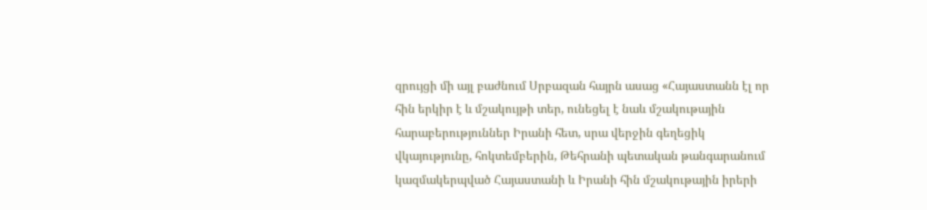զրույցի մի այլ բաժնում Սրբազան հայրն ասաց «Հայաստանն էլ որ հին երկիր է և մշակույթի տեր, ունեցել է նաև մշակութային հարաբերություններ Իրանի հետ, սրա վերջին գեղեցիկ վկայությունը, հոկտեմբերին, Թեհրանի պետական թանգարանում կազմակերպված Հայաստանի և Իրանի հին մշակութային իրերի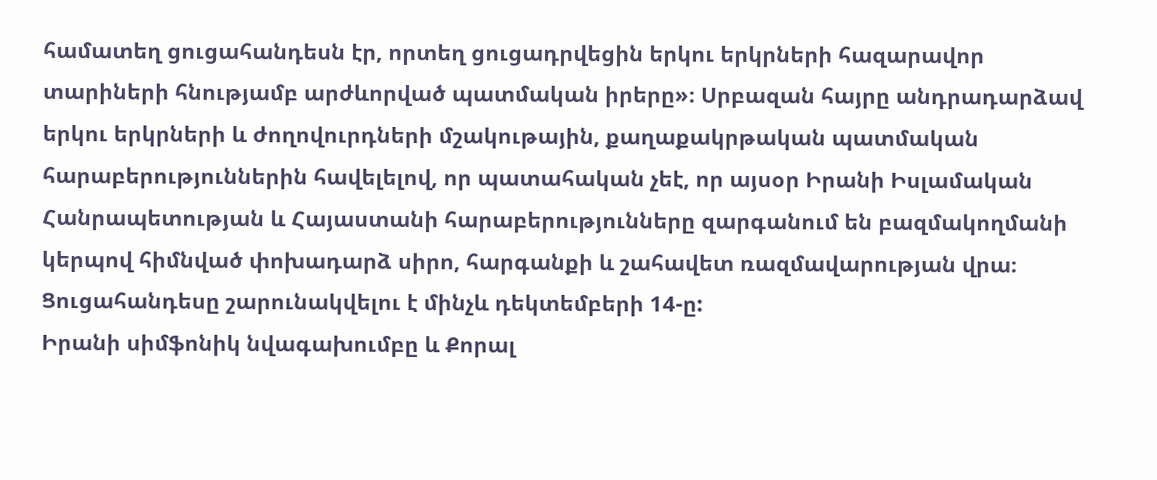համատեղ ցուցահանդեսն էր, որտեղ ցուցադրվեցին երկու երկրների հազարավոր տարիների հնությամբ արժևորված պատմական իրերը»։ Սրբազան հայրը անդրադարձավ երկու երկրների և ժողովուրդների մշակութային, քաղաքակրթական պատմական հարաբերություններին հավելելով, որ պատահական չեէ, որ այսօր Իրանի Իսլամական Հանրապետության և Հայաստանի հարաբերությունները զարգանում են բազմակողմանի կերպով հիմնված փոխադարձ սիրո, հարգանքի և շահավետ ռազմավարության վրա։
Ցուցահանդեսը շարունակվելու է մինչև դեկտեմբերի 14-ը:
Իրանի սիմֆոնիկ նվագախումբը և Քորալ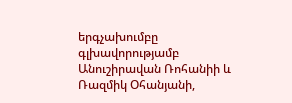երգչախումբը գլխավորությամբ Անուշիրավան Ռոհանիի և Ռազմիկ Օհանյանի,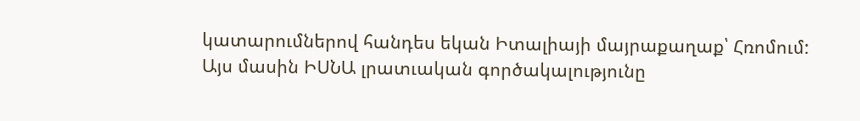կատարումներով հանդես եկան Իտալիայի մայրաքաղաք՝ Հռոմում:
Այս մասին ԻՍՆԱ լրատւական գործակալությունը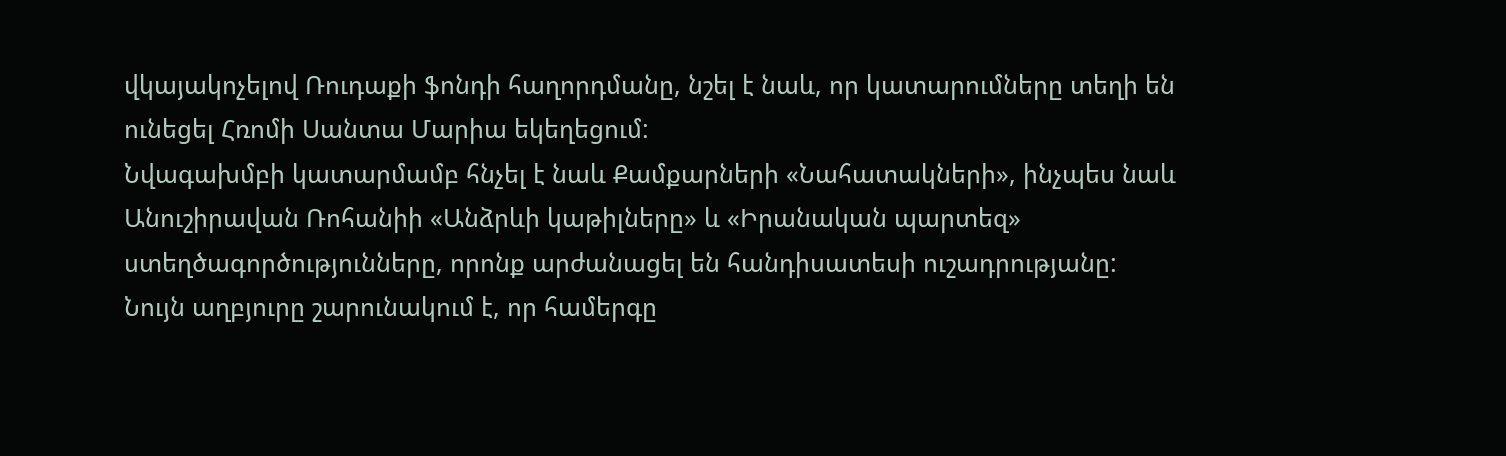վկայակոչելով Ռուդաքի ֆոնդի հաղորդմանը, նշել է նաև, որ կատարումները տեղի են ունեցել Հռոմի Սանտա Մարիա եկեղեցում:
Նվագախմբի կատարմամբ հնչել է նաև Քամքարների «Նահատակների», ինչպես նաև Անուշիրավան Ռոհանիի «Անձրևի կաթիլները» և «Իրանական պարտեզ» ստեղծագործությունները, որոնք արժանացել են հանդիսատեսի ուշադրությանը:
Նույն աղբյուրը շարունակում է, որ համերգը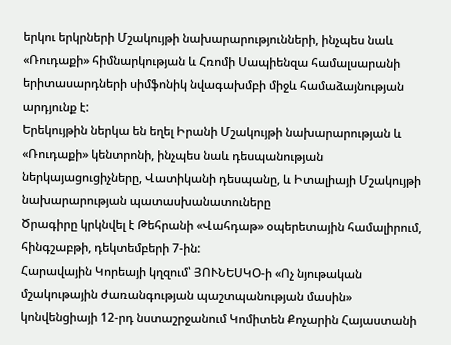երկու երկրների Մշակույթի նախարարությունների, ինչպես նաև «Ռուդաքի» հիմնարկության և Հռոմի Սապիենզա համալսարանի երիտասարդների սիմֆոնիկ նվագախմբի միջև համաձայնության արդյունք է:
Երեկույթին ներկա են եղել Իրանի Մշակույթի նախարարության և «Ռուդաքի» կենտրոնի, ինչպես նաև դեսպանության ներկայացուցիչները, Վատիկանի դեսպանը, և Իտալիայի Մշակույթի նախարարության պատասխանատուները
Ծրագիրը կրկնվել է Թեհրանի «Վահդաթ» օպերետային համալիրում, հինգշաբթի, դեկտեմբերի 7-ին:
Հարավային Կորեայի կղզում՝ ՅՈՒՆԵՍԿՕ-ի «Ոչ նյութական մշակութային ժառանգության պաշտպանության մասին» կոնվենցիայի 12-րդ նստաշրջանում Կոմիտեն Քոչարին Հայաստանի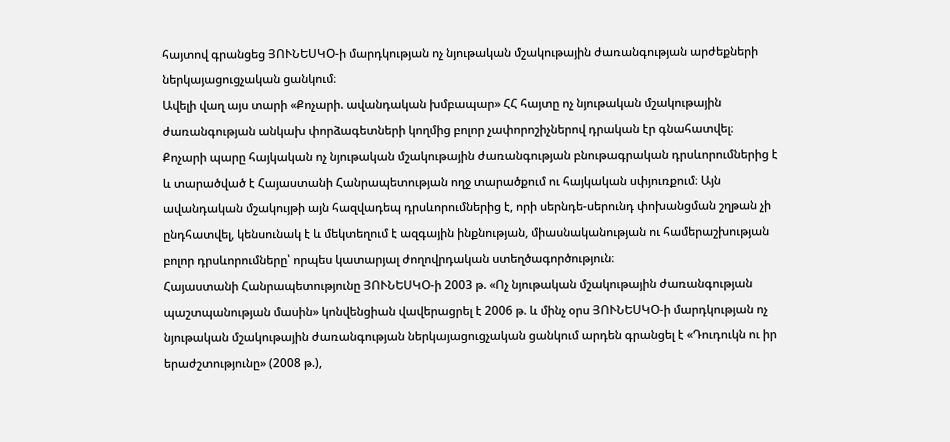հայտով գրանցեց ՅՈՒՆԵՍԿՕ-ի մարդկության ոչ նյութական մշակութային ժառանգության արժեքների ներկայացուցչական ցանկում։
Ավելի վաղ այս տարի «Քոչարի. ավանդական խմբապար» ՀՀ հայտը ոչ նյութական մշակութային ժառանգության անկախ փորձագետների կողմից բոլոր չափորոշիչներով դրական էր գնահատվել։
Քոչարի պարը հայկական ոչ նյութական մշակութային ժառանգության բնութագրական դրսևորումներից է և տարածված է Հայաստանի Հանրապետության ողջ տարածքում ու հայկական սփյուռքում։ Այն ավանդական մշակույթի այն հազվադեպ դրսևորումներից է, որի սերնդե-սերունդ փոխանցման շղթան չի ընդհատվել, կենսունակ է և մեկտեղում է ազգային ինքնության, միասնականության ու համերաշխության բոլոր դրսևորումները՝ որպես կատարյալ ժողովրդական ստեղծագործություն։
Հայաստանի Հանրապետությունը ՅՈՒՆԵՍԿՕ-ի 2003 թ. «Ոչ նյութական մշակութային ժառանգության պաշտպանության մասին» կոնվենցիան վավերացրել է 2006 թ. և մինչ օրս ՅՈՒՆԵՍԿՕ-ի մարդկության ոչ նյութական մշակութային ժառանգության ներկայացուցչական ցանկում արդեն գրանցել է «Դուդուկն ու իր երաժշտությունը» (2008 թ.),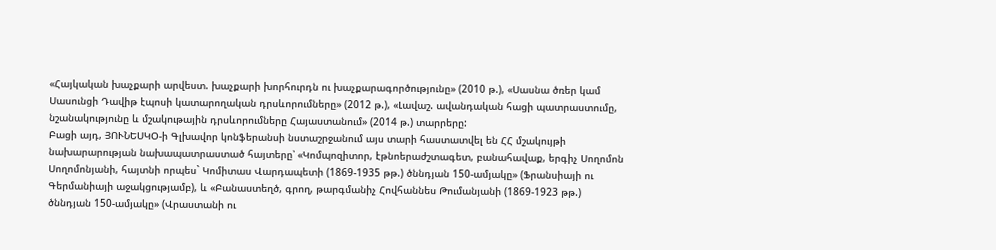«Հայկական խաչքարի արվեստ. խաչքարի խորհուրդն ու խաչքարագործությունը» (2010 թ.), «Սասնա ծռեր կամ Սասունցի Դավիթ էպոսի կատարողական դրսևորումները» (2012 թ.), «Լավաշ. ավանդական հացի պատրաստումը, նշանակությունը և մշակութային դրսևորումները Հայաստանում» (2014 թ.) տարրերը:
Բացի այդ, ՅՈՒՆԵՍԿՕ-ի Գլխավոր կոնֆերանսի նստաշրջանում այս տարի հաստատվել են ՀՀ մշակույթի նախարարության նախապատրաստած հայտերը՝ «Կոմպոզիտոր, էթնոերաժշտագետ, բանահավաք, երգիչ Սողոմոն Սողոմոնյանի, հայտնի որպես` Կոմիտաս Վարդապետի (1869-1935 թթ.) ծննդյան 150-ամյակը» (Ֆրանսիայի ու Գերմանիայի աջակցությամբ), և «Բանաստեղծ, գրող, թարգմանիչ Հովհաննես Թումանյանի (1869-1923 թթ.) ծննդյան 150-ամյակը» (Վրաստանի ու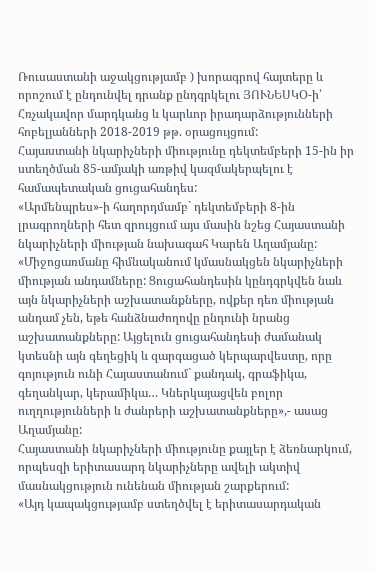Ռուսաստանի աջակցությամբ ) խորագրով հայտերը և որոշում է ընդունվել դրանք ընդգրկելու ՅՈՒՆԵՍԿՕ-ի՝ Հռչակավոր մարդկանց և կարևոր իրադարձությունների հոբելյանների 2018-2019 թթ. օրացույցում:
Հայաստանի նկարիչների միությունը դեկտեմբերի 15-ին իր ստեղծման 85-ամյակի առթիվ կազմակերպելու է համապետական ցուցահանդես:
«Արմենպրես»-ի հաղորդմամբ` դեկտեմբերի 8-ին լրագրողների հետ զրույցում այս մասին նշեց Հայաստանի նկարիչների միության նախագահ Կարեն Աղամյանը:
«Միջոցառմանը հիմնականում կմասնակցեն նկարիչների միության անդամները: Ցուցահանդեսին կընդգրկվեն նաև այն նկարիչների աշխատանքները, ովքեր դեռ միության անդամ չեն, եթե հանձնաժողովը ընդունի նրանց աշխատանքները: Այցելուն ցուցահանդեսի ժամանակ կտեսնի այն գեղեցիկ և զարգացած կերպարվեստը, որը գոյություն ունի Հայաստանում` քանդակ, գրաֆիկա, գեղանկար, կերամիկա… Կներկայացվեն բոլոր ուղղությունների և ժանրերի աշխատանքները»,- ասաց Աղամյանը:
Հայաստանի նկարիչների միությունը քայլեր է ձեռնարկում, որպեսզի երիտասարդ նկարիչները ավելի ակտիվ մասնակցություն ունենան միության շարքերում:
«Այդ կապակցությամբ ստեղծվել է երիտասարդական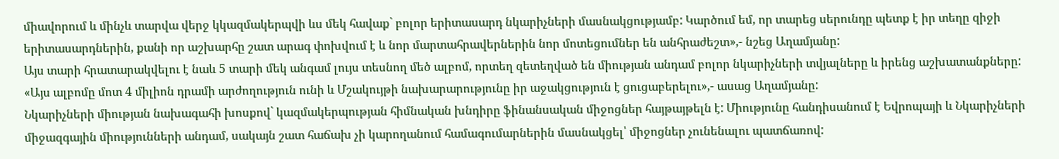միավորում և մինչև տարվա վերջ կկազմակերպվի ևս մեկ հավաք` բոլոր երիտասարդ նկարիչների մասնակցությամբ: Կարծում եմ, որ տարեց սերունդը պետք է իր տեղը զիջի երիտասարդներին, քանի որ աշխարհը շատ արագ փոխվում է և նոր մարտահրավերներին նոր մոտեցումներ են անհրաժեշտ»,- նշեց Աղամյանը:
Այս տարի հրատարակվելու է նաև 5 տարի մեկ անգամ լույս տեսնող մեծ ալբոմ, որտեղ զետեղված են միության անդամ բոլոր նկարիչների տվյալները և իրենց աշխատանքները:
«Այս ալբոմը մոտ 4 միլիոն դրամի արժողություն ունի և Մշակույթի նախարարությունը իր աջակցություն է ցուցաբերելու»,- ասաց Աղամյանը:
Նկարիչների միության նախագահի խոսքով` կազմակերպության հիմնական խնդիրը ֆինանսական միջոցներ հայթայթելն է: Միությունը հանդիսանում է Եվրոպայի և Նկարիչների միջազգային միությունների անդամ, սակայն շատ հաճախ չի կարողանում համագումարներին մասնակցել՝ միջոցներ չունենալու պատճառով: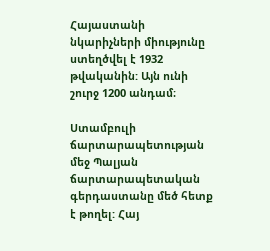Հայաստանի նկարիչների միությունը ստեղծվել է 1932 թվականին: Այն ունի շուրջ 1200 անդամ։

Ստամբուլի ճարտարապետության մեջ Պալյան ճարտարապետական գերդաստանը մեծ հետք է թողել: Հայ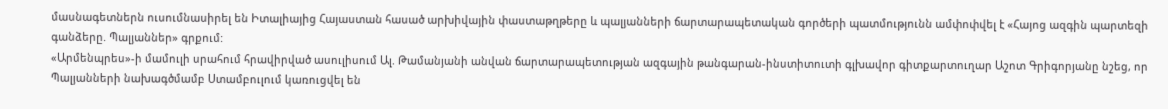մասնագետներն ուսումնասիրել են Իտալիայից Հայաստան հասած արխիվային փաստաթղթերը և պալյանների ճարտարապետական գործերի պատմությունն ամփոփվել է «Հայոց ազգին պարտեզի գանձերը. Պալյաններ» գրքում:
«Արմենպրես»-ի մամուլի սրահում հրավիրված ասուլիսում Ալ. Թամանյանի անվան ճարտարապետության ազգային թանգարան-ինստիտուտի գլխավոր գիտքարտուղար Աշոտ Գրիգորյանը նշեց, որ Պալյանների նախագծմամբ Ստամբուլում կառուցվել են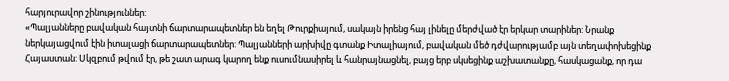հարյուրավոր շինություններ:
«Պալյանները բավական հայտնի ճարտարապետներ են եղել Թուրքիայում, սակայն իրենց հայ լինելը մերժված էր երկար տարիներ: Նրանք ներկայացվում էին իտալացի ճարտարապետներ: Պալյանների արխիվը գտանք Իտալիայում, բավական մեծ դժվարությամբ այն տեղափոխեցինք Հայաստան: Սկզբում թվում էր, թե շատ արագ կարող ենք ուսումնասիրել և հանրայնացնել, բայց երբ սկսեցինք աշխատանքը, հասկացանք, որ դա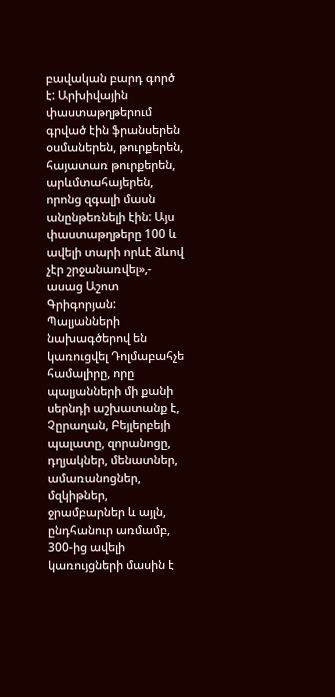բավական բարդ գործ է: Արխիվային փաստաթղթերում գրված էին ֆրանսերեն օսմաներեն, թուրքերեն, հայատառ թուրքերեն, արևմտահայերեն, որոնց զգալի մասն անընթեռնելի էին: Այս փաստաթղթերը 100 և ավելի տարի որևէ ձևով չէր շրջանառվել»,- ասաց Աշոտ Գրիգորյան:
Պալյանների նախագծերով են կառուցվել Դոլմաբահչե համալիրը, որը պալյանների մի քանի սերնդի աշխատանք է, Չըրաղան, Բեյլերբեյի պալատը, զորանոցը, դղյակներ, մենատներ, ամառանոցներ, մզկիթներ, ջրամբարներ և այլն, ընդհանուր առմամբ, 300-ից ավելի կառույցների մասին է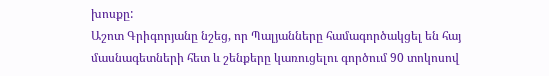խոսքը:
Աշոտ Գրիգորյանը նշեց, որ Պալյանները համագործակցել են հայ մասնագետների հետ և շենքերը կառուցելու գործում 90 տոկոսով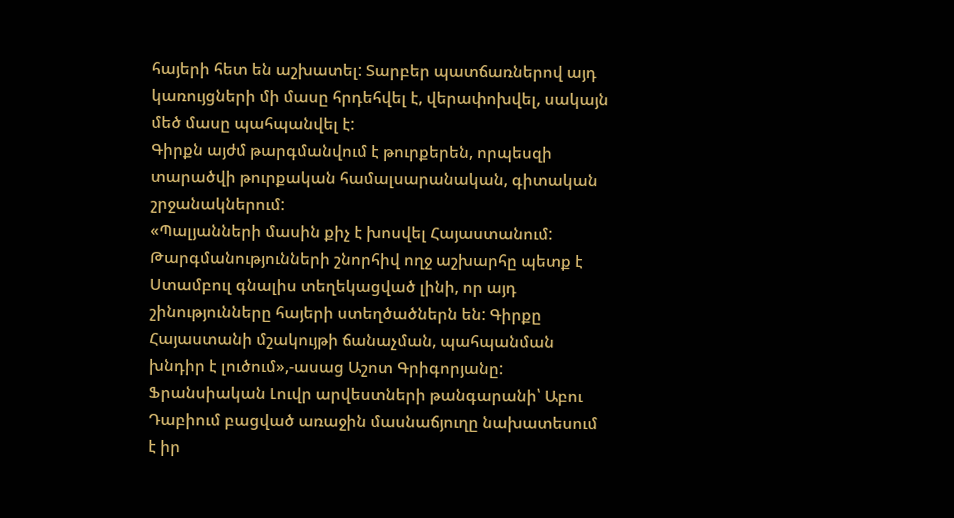հայերի հետ են աշխատել: Տարբեր պատճառներով այդ կառույցների մի մասը հրդեհվել է, վերափոխվել, սակայն մեծ մասը պահպանվել է:
Գիրքն այժմ թարգմանվում է թուրքերեն, որպեսզի տարածվի թուրքական համալսարանական, գիտական շրջանակներում:
«Պալյանների մասին քիչ է խոսվել Հայաստանում: Թարգմանությունների շնորհիվ ողջ աշխարհը պետք է Ստամբուլ գնալիս տեղեկացված լինի, որ այդ շինությունները հայերի ստեղծածներն են: Գիրքը Հայաստանի մշակույթի ճանաչման, պահպանման խնդիր է լուծում»,-ասաց Աշոտ Գրիգորյանը:
Ֆրանսիական Լուվր արվեստների թանգարանի՝ Աբու Դաբիում բացված առաջին մասնաճյուղը նախատեսում է իր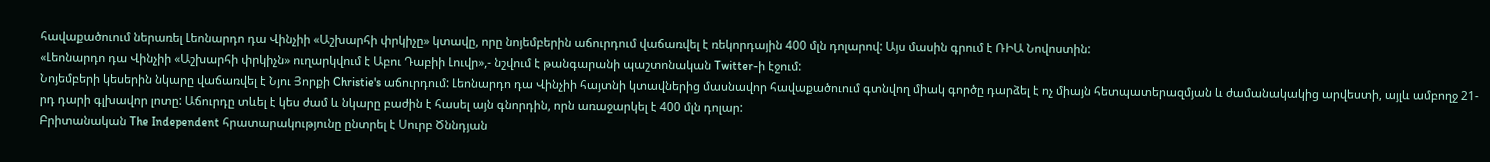հավաքածուում ներառել Լեոնարդո դա Վինչիի «Աշխարհի փրկիչը» կտավը, որը նոյեմբերին աճուրդում վաճառվել է ռեկորդային 400 մլն դոլարով: Այս մասին գրում է ՌԻԱ Նովոստին:
«Լեոնարդո դա Վինչիի «Աշխարհի փրկիչն» ուղարկվում է Աբու Դաբիի Լուվր»,- նշվում է թանգարանի պաշտոնական Twitter-ի էջում:
Նոյեմբերի կեսերին նկարը վաճառվել է Նյու Յորքի Christie's աճուրդում: Լեոնարդո դա Վինչիի հայտնի կտավներից մասնավոր հավաքածուում գտնվող միակ գործը դարձել է ոչ միայն հետպատերազմյան և ժամանակակից արվեստի, այլև ամբողջ 21-րդ դարի գլխավոր լոտը: Աճուրդը տևել է կես ժամ և նկարը բաժին է հասել այն գնորդին, որն առաջարկել է 400 մլն դոլար:
Բրիտանական The Independent հրատարակությունը ընտրել է Սուրբ Ծննդյան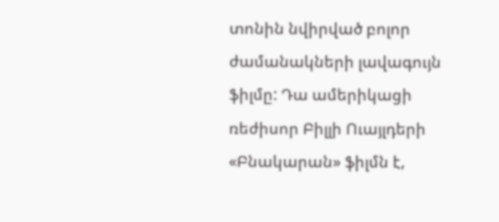տոնին նվիրված բոլոր ժամանակների լավագույն ֆիլմը: Դա ամերիկացի ռեժիսոր Բիլլի Ուայլդերի «Բնակարան» ֆիլմն է,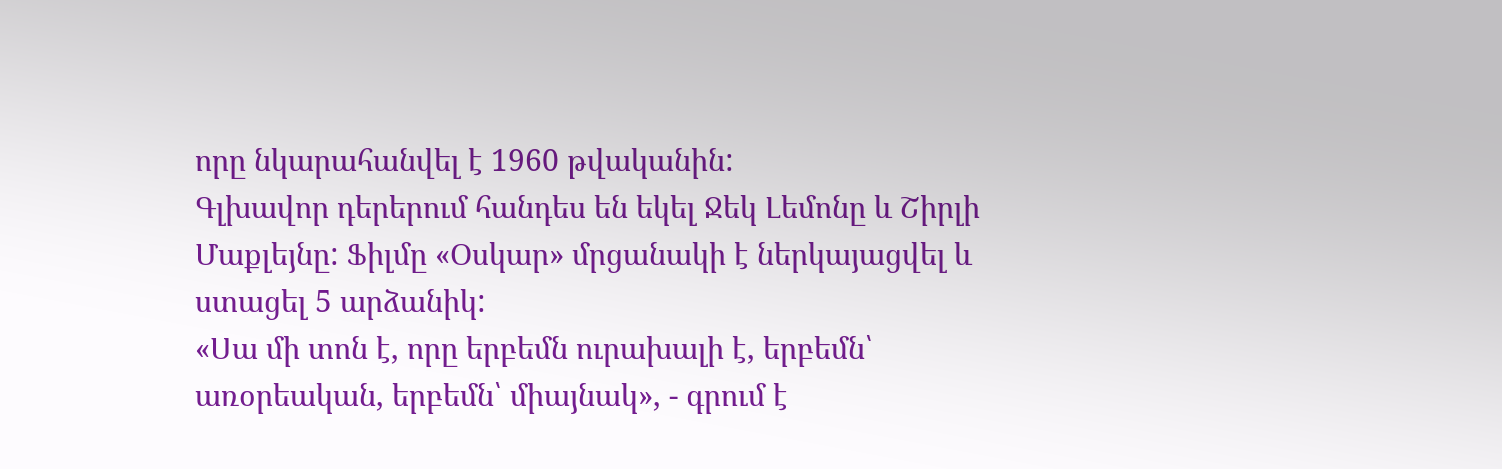որը նկարահանվել է 1960 թվականին:
Գլխավոր դերերում հանդես են եկել Ջեկ Լեմոնը և Շիրլի Մաքլեյնը: Ֆիլմը «Օսկար» մրցանակի է ներկայացվել և ստացել 5 արձանիկ:
«Սա մի տոն է, որը երբեմն ուրախալի է, երբեմն՝ առօրեական, երբեմն՝ միայնակ», - գրում է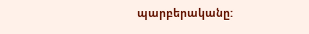պարբերականը: